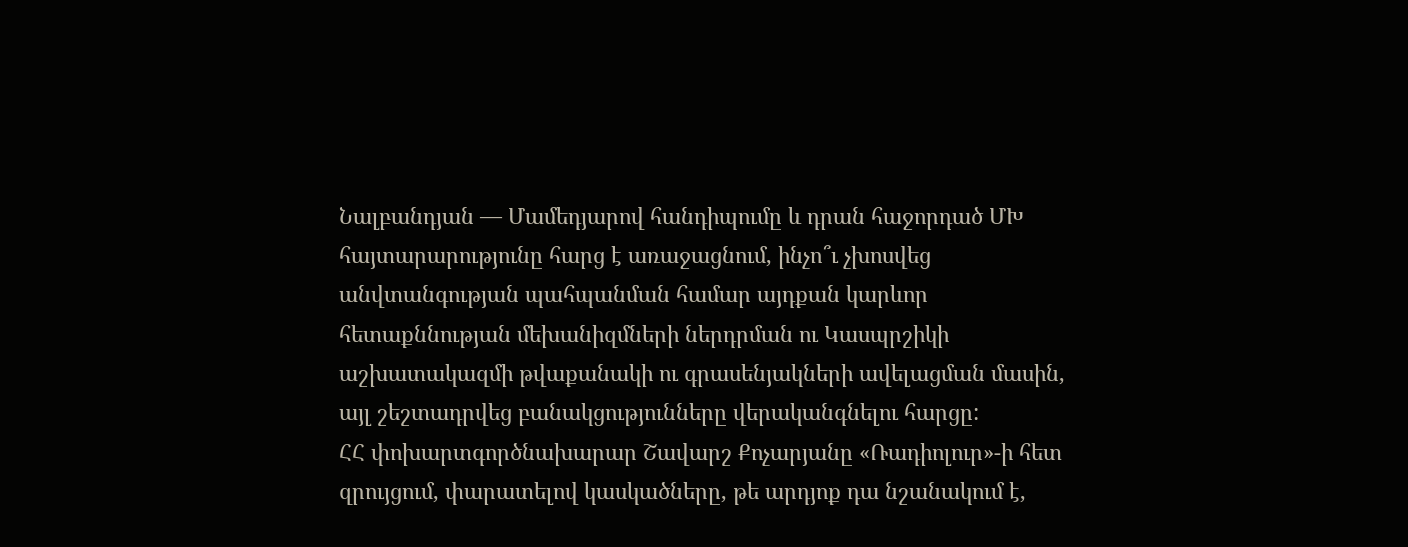Նալբանդյան — Մամեդյարով հանդիպումը և դրան հաջորդած ՄԽ հայտարարությունը հարց է առաջացնում, ինչո՞ւ չխոսվեց անվտանգության պահպանման համար այդքան կարևոր հետաքննության մեխանիզմների ներդրման ու Կասպրշիկի աշխատակազմի թվաքանակի ու գրասենյակների ավելացման մասին, այլ շեշտադրվեց բանակցությունները վերականգնելու հարցը:
ՀՀ փոխարտգործնախարար Շավարշ Քոչարյանը «Ռադիոլուր»-ի հետ զրույցում, փարատելով կասկածները, թե արդյոք դա նշանակում է,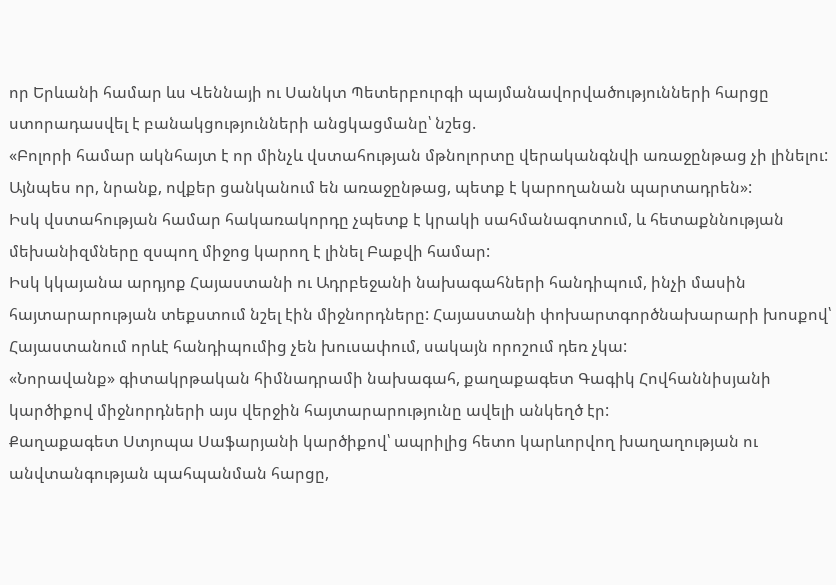որ Երևանի համար ևս Վեննայի ու Սանկտ Պետերբուրգի պայմանավորվածությունների հարցը ստորադասվել է բանակցությունների անցկացմանը՝ նշեց.
«Բոլորի համար ակնհայտ է որ մինչև վստահության մթնոլորտը վերականգնվի առաջընթաց չի լինելու: Այնպես որ, նրանք, ովքեր ցանկանում են առաջընթաց, պետք է կարողանան պարտադրեն»:
Իսկ վստահության համար հակառակորդը չպետք է կրակի սահմանագոտում, և հետաքննության մեխանիզմները զսպող միջոց կարող է լինել Բաքվի համար:
Իսկ կկայանա արդյոք Հայաստանի ու Ադրբեջանի նախագահների հանդիպում, ինչի մասին հայտարարության տեքստում նշել էին միջնորդները: Հայաստանի փոխարտգործնախարարի խոսքով՝ Հայաստանում որևէ հանդիպումից չեն խուսափում, սակայն որոշում դեռ չկա:
«Նորավանք» գիտակրթական հիմնադրամի նախագահ, քաղաքագետ Գագիկ Հովհաննիսյանի կարծիքով միջնորդների այս վերջին հայտարարությունը ավելի անկեղծ էր:
Քաղաքագետ Ստյոպա Սաֆարյանի կարծիքով՝ ապրիլից հետո կարևորվող խաղաղության ու անվտանգության պահպանման հարցը,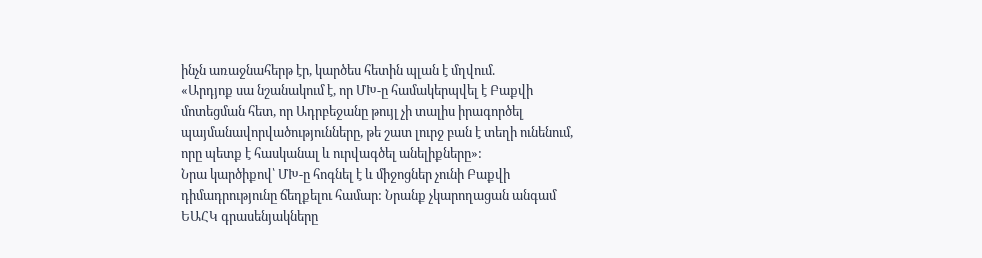ինչն առաջնահերթ էր, կարծես հետին պլան է մղվում.
«Արդյոք սա նշանակում է, որ ՄԽ-ը համակերպվել է Բաքվի մոտեցման հետ, որ Ադրբեջանը թույլ չի տալիս իրագործել պայմանավորվածությունները, թե շատ լուրջ բան է տեղի ունենում, որը պետք է հասկանալ և ուրվագծել անելիքները»:
Նրա կարծիքով՝ ՄԽ-ը հոգնել է և միջոցներ չունի Բաքվի դիմադրությունը ճեղքելու համար: Նրանք չկարողացան անգամ ԵԱՀԿ գրասենյակները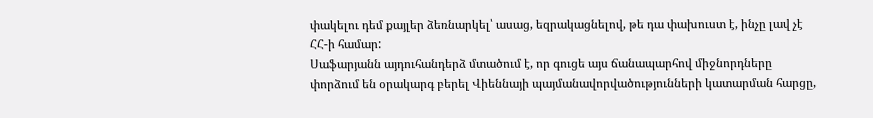փակելու դեմ քայլեր ձեռնարկել՝ ասաց, եզրակացնելով, թե դա փախուստ է, ինչը լավ չէ ՀՀ-ի համար:
Սաֆարյանն այդուհանդերձ մտածում է, որ գուցե այս ճանապարհով միջնորդները փորձում են օրակարգ բերել Վիեննայի պայմանավորվածությունների կատարման հարցը,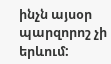ինչն այսօր պարզորոշ չի երևում: